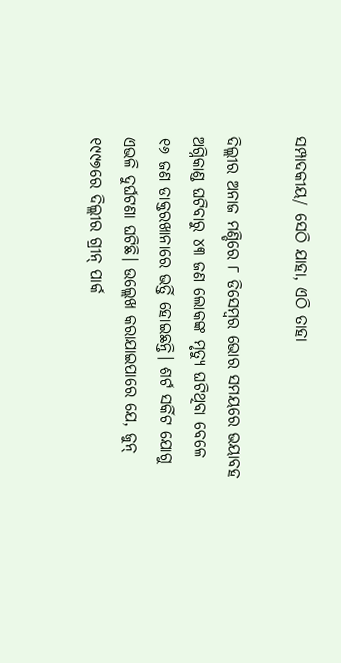ସମ୍ପାଦକୀୟ/ ସେଠି ଯାହା, ଏଠି ତାହା

ଦିଲ୍ଲୀର ଅନାଜ ମଣ୍ଡିରେ ୮ ଡିସେମ୍ବର ଭୋର ସମୟରେ ଭୟାବହ ଅଗ୍ନିକାଣ୍ଡ ଘଟିବାରୁ ୪୩ ଜଣ ଲୋକଙ୍କ ମୃତ୍ୟୁ ଘଟିଥିବା ବେଳେ ୧୬ ଜଣ ଡାକ୍ତରଖାନାରେ ଭର୍ତ୍ତି ହୋଇଛନ୍ତି। ଶର୍ଟ ସର୍କିଟ ଯୋଗୁ ଏଭଳି ଦୁର୍ଘଟଣା ଘଟିଛି। ଉଲ୍ଲେଖ କରାଯାଇପାରେ ଯେ, ଜୁନ୍‌ ୧୯୯୭ରେ ଦିଲ୍ଲୀର ଗ୍ରୀନ୍‌ ପାର୍କ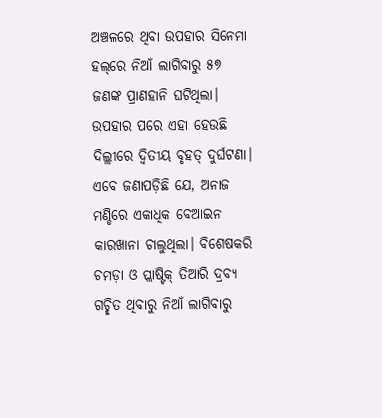ଅଞ୍ଚଳରେ ଥିବା ଉପହାର ସିନେମା ହଲ୍‌ରେ ନିଆଁ ଲାଗିବାରୁ ୫୭ ଜଣଙ୍କ ପ୍ରାଣହାନି ଘଟିଥିଲା। ଉପହାର ପରେ ଏହା ହେଉଛି ଦିଲ୍ଲୀରେ ଦ୍ୱିତୀୟ ବୃହତ୍‌ ଦୁର୍ଘଟଣା। ଏବେ ଜଣାପଡ଼ିଛି ଯେ, ଅନାଜ ମଣ୍ଡିରେ ଏକାଧିକ ବେଆଇନ କାରଖାନା ଚାଲୁଥିଲା। ବିଶେଷକରି ଚମଡ଼ା ଓ ପ୍ଲାଷ୍ଟିକ୍‌ ତିଆରି ଦ୍ରବ୍ୟ ଗଚ୍ଛିତ ଥିବାରୁ ନିଆଁ ଲାଗିବାରୁ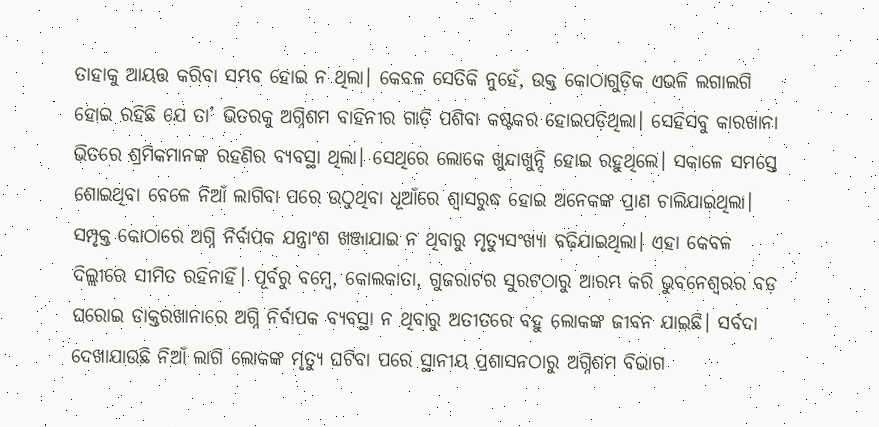ତାହାକୁ ଆୟତ୍ତ କରିବା ସମ୍ଭବ ହୋଇ ନ ଥିଲା। କେବଳ ସେତିକି ନୁହେଁ, ଉକ୍ତ କୋଠାଗୁଡ଼ିକ ଏଭଳି ଲଗାଲଗି ହୋଇ ରହିଛି ଯେ ତା’ ଭିତରକୁ ଅଗ୍ନିଶମ ବାହିନୀର ଗାଡ଼ି ପଶିବା କଷ୍ଟକର ହୋଇପଡ଼ିଥିଲା। ସେହିସବୁ କାରଖାନା ଭିତରେ ଶ୍ରମିକମାନଙ୍କ ରହଣିର ବ୍ୟବସ୍ଥା ଥିଲା। ସେଥିରେ ଲୋକେ ଖୁନ୍ଦାଖୁନ୍ଦି ହୋଇ ରହୁଥିଲେ। ସକାଳେ ସମସ୍ତେ ଶୋଇଥିବା ବେଳେ ନିଆଁ ଲାଗିବା ପରେ ଉଠୁଥିବା ଧୂଆଁରେ ଶ୍ୱାସରୁଦ୍ଧ ହୋଇ ଅନେକଙ୍କ ପ୍ରାଣ ଚାଲିଯାଇଥିଲା। ସମ୍ପୃକ୍ତ କୋଠାରେ ଅଗ୍ନି ନିର୍ବାପକ ଯନ୍ତ୍ରାଂଶ ଖଞ୍ଜାଯାଇ ନ ଥିବାରୁ ମୃତ୍ୟୁସଂଖ୍ୟା ବଢ଼ିଯାଇଥିଲା। ଏହା କେବଳ ଦିଲ୍ଲୀରେ ସୀମିତ ରହିନାହିଁ। ପୂର୍ବରୁ ବମ୍ବେ, କୋଲକାତା, ଗୁଜରାଟର ସୁରଟଠାରୁ ଆରମ୍ଭ କରି ଭୁବନେଶ୍ୱରର ବଡ଼ ଘରୋଇ ଡାକ୍ତରଖାନାରେ ଅଗ୍ନି ନିର୍ବାପକ ବ୍ୟବସ୍ଥା ନ ଥିବାରୁ ଅତୀତରେ ବହୁ ଲୋକଙ୍କ ଜୀବନ ଯାଇଛି। ସର୍ବଦା ଦେଖାଯାଉଛି ନିଆଁ ଲାଗି ଲୋକଙ୍କ ମୃତ୍ୟୁ ଘଟିବା ପରେ ସ୍ଥାନୀୟ ପ୍ରଶାସନଠାରୁ ଅଗ୍ନିଶମ ବିଭାଗ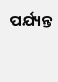ପର୍ଯ୍ୟନ୍ତ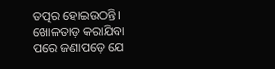ତତ୍ପର ହୋଇଉଠନ୍ତି। ଖୋଳତାଡ଼ କରାଯିବା ପରେ ଜଣାପଡ଼େ ଯେ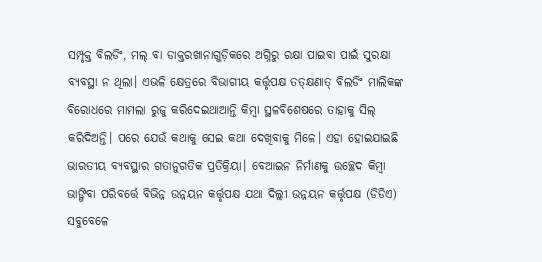ସମ୍ପୃକ୍ତ ବିଲଡିଂ, ମଲ୍‌ ବା ଡାକ୍ତରଖାନାଗୁଡ଼ିକରେ ଅଗ୍ନିରୁ ରକ୍ଷା ପାଇବା ପାଇଁ ସୁରକ୍ଷା ବ୍ୟବସ୍ଥା ନ ଥିଲା। ଏଭଳି କ୍ଷେତ୍ରରେ ବିଭାଗୀୟ କର୍ତ୍ତୃପକ୍ଷ ତତ୍‌କ୍ଷଣାତ୍‌ ବିଲଡିଂ ମାଲିକଙ୍କ ବିରୋଧରେ ମାମଲା ରୁଜୁ କରିଦେଇଥାଆନ୍ତି କିମ୍ବା ସ୍ଥଳବିଶେଷରେ ତାହାକୁ ସିଲ୍‌ କରିଦିଅନ୍ତି। ପରେ ଯେଉଁ କଥାକୁ ସେଇ କଥା ଦେଖିବାକୁ ମିଳେ। ଏହା ହୋଇଯାଇଛି ଭାରତୀୟ ବ୍ୟବସ୍ଥାର ଗତାନୁଗତିକ ପ୍ରତିକ୍ରିୟା। ବେଆଇନ ନିର୍ମାଣକୁ ଉଚ୍ଛେଦ କିମ୍ବା ଭାଙ୍ଗିବା ପରିବର୍ତ୍ତେ ବିଭିନ୍ନ ଉନ୍ନୟନ କର୍ତ୍ତୃପକ୍ଷ ଯଥା ଦିଲ୍ଲୀ ଉନ୍ନୟନ କର୍ତ୍ତୃପକ୍ଷ (ଡିଡିଏ) ସବୁବେଳେ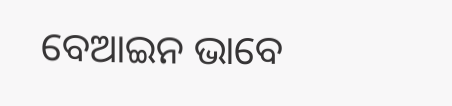ବେଆଇନ ଭାବେ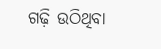ଗଢ଼ି ଉଠିଥିବା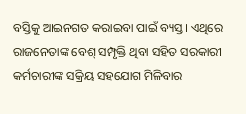ବସ୍ତିକୁ ଆଇନଗତ କରାଇବା ପାଇଁ ବ୍ୟସ୍ତ। ଏଥିରେ ରାଜନେତାଙ୍କ ବେଶ୍‌ ସମ୍ପୃକ୍ତି ଥିବା ସହିତ ସରକାରୀ କର୍ମଚାରୀଙ୍କ ସକ୍ରିୟ ସହଯୋଗ ମିଳିବାର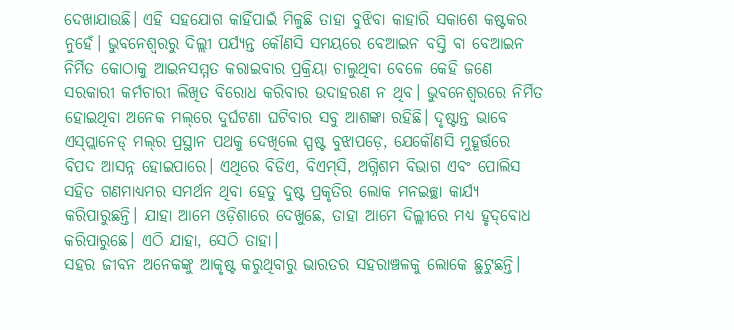ଦେଖାଯାଉଛି। ଏହି ସହଯୋଗ କାହିଁପାଇଁ ମିଳୁଛି ତାହା ବୁଝିବା କାହାରି ସକାଶେ କଷ୍ଟକର ନୁହେଁ। ଭୁବନେଶ୍ୱରରୁ ଦିଲ୍ଲୀ ପର୍ଯ୍ୟନ୍ତ କୌଣସି ସମୟରେ ବେଆଇନ ବସ୍ତି ବା ବେଆଇନ ନିର୍ମିତ କୋଠାକୁ ଆଇନସମ୍ମତ କରାଇବାର ପ୍ରକ୍ରିୟା ଚାଲୁଥିବା ବେଳେ କେହି ଜଣେ ସରକାରୀ କର୍ମଚାରୀ ଲିଖିତ ବିରୋଧ କରିବାର ଉଦାହରଣ ନ ଥିବ। ଭୁବନେଶ୍ୱରରେ ନିର୍ମିତ ହୋଇଥିବା ଅନେକ ମଲ୍‌ରେ ଦୁର୍ଘଟଣା ଘଟିବାର ସବୁ ଆଶଙ୍କା ରହିଛି। ଦୃଷ୍ଟାନ୍ତ ଭାବେ ଏସ୍‌ପ୍ଲାନେଡ୍‌ ମଲ୍‌ର ପ୍ରସ୍ଥାନ ପଥକୁ ଦେଖିଲେ ସ୍ପଷ୍ଟ ବୁଝାପଡ଼େ, ଯେକୌଣସି ମୁହୂର୍ତ୍ତରେ ବିପଦ ଆସନ୍ନ ହୋଇପାରେ। ଏଥିରେ ବିଡିଏ, ବିଏମ୍‌ସି, ଅଗ୍ନିଶମ ବିଭାଗ ଏବଂ ପୋଲିସ ସହିତ ଗଣମାଧ୍ୟମର ସମର୍ଥନ ଥିବା ହେତୁ ଦୁଷ୍ଟ ପ୍ରକୃତିର ଲୋକ ମନଇଚ୍ଛା କାର୍ଯ୍ୟ କରିପାରୁଛନ୍ତି। ଯାହା ଆମେ ଓଡ଼ିଶାରେ ଦେଖୁଛେ, ତାହା ଆମେ ଦିଲ୍ଲୀରେ ମଧ୍ୟ ହୃଦ୍‌ବୋଧ କରିପାରୁଛେ। ଏଠି ଯାହା, ସେଠି ତାହା।
ସହର ଜୀବନ ଅନେକଙ୍କୁ ଆକୃଷ୍ଟ କରୁଥିବାରୁ ଭାରତର ସହରାଞ୍ଚଳକୁ ଲୋକେ ଛୁଟୁଛନ୍ତି।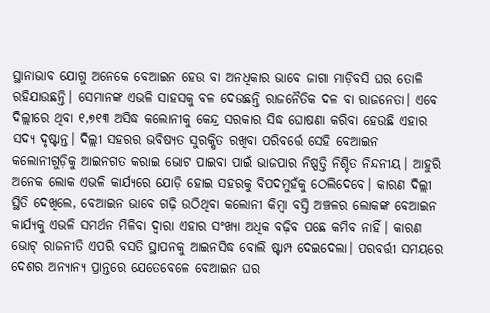ସ୍ଥାନାଭାବ ଯୋଗୁ ଅନେକେ ବେଆଇନ ହେଉ ବା ଅନଧିକାର ଭାବେ ଜାଗା ମାଡ଼ିବସି ଘର ତୋଳି ରହିଯାଉଛନ୍ତି। ସେମାନଙ୍କ ଏଭଳି ସାହସକୁ ବଳ ଦେଉଛନ୍ତି ରାଜନୈତିକ ଦଳ ବା ରାଜନେତା। ଏବେ ଦିଲ୍ଲୀରେ ଥିବା ୧,୭୧୩ ଅସିଦ୍ଧ କଲୋନୀକୁ କେନ୍ଦ୍ର ସରକାର ସିଦ୍ଧ ଘୋଷଣା କରିବା ହେଉଛି ଏହାର ସଦ୍ୟ ଦୃଷ୍ଟାନ୍ତ। ଦିଲ୍ଲୀ ସହରର ଭବିଷ୍ୟତ ସୁରକ୍ଷିତ ରଖିବା ପରିବର୍ତ୍ତେ ସେହି ବେଆଇନ କଲୋନୀଗୁଡ଼ିକୁ ଆଇନଗତ କରାଇ ଭୋଟ ପାଇବା ପାଇଁ ଭାଜପାର ନିଷ୍ପତ୍ତି ନିଶ୍ଚିତ ନିନ୍ଦନୀୟ। ଆହୁରି ଅନେକ ଲୋକ ଏଭଳି କାର୍ଯ୍ୟରେ ଯୋଡ଼ି ହୋଇ ସହରକୁ ବିପଦମୁହଁକୁ ଠେଲିଦେବେ। କାରଣ ଦିଲ୍ଲୀ ସ୍ଥିତି ଦେଖିଲେ, ବେଆଇନ ଭାବେ ଗଢ଼ି ଉଠିଥିବା କଲୋନୀ କିମ୍ବା ବସ୍ତି ଅଞ୍ଚଳର ଲୋକଙ୍କ ବେଆଇନ କାର୍ଯ୍ୟକୁ ଏଭଳି ସମର୍ଥନ ମିଳିବା ଦ୍ୱାରା ଏହାର ସଂଖ୍ୟା ଅଧିକ ବଢ଼ିବ ପଛେ କମିବ ନାହିଁ। କାରଣ ଭୋଟ୍‌ ରାଜନୀତି ଏପରି ବସତି ସ୍ଥାପନକୁ ଆଇନସିଦ୍ଧ ବୋଲି ଷ୍ଟାମ୍ପ ଦେଇଦେଲା। ପରବର୍ତ୍ତୀ ସମୟରେ ଦେଶର ଅନ୍ୟାନ୍ୟ ପ୍ରାନ୍ତରେ ଯେତେବେଳେ ବେଆଇନ ଘର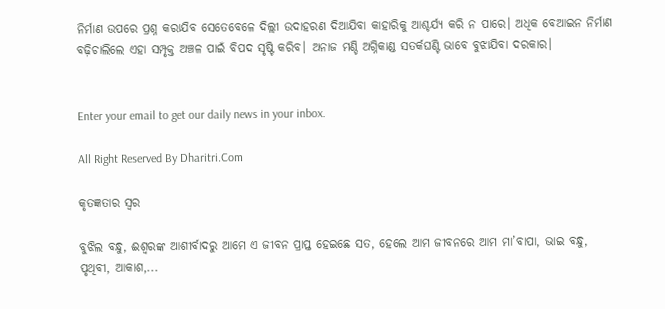ନିର୍ମାଣ ଉପରେ ପ୍ରଶ୍ନ କରାଯିବ ସେତେବେଳେ ଦିଲ୍ଲୀ ଉଦାହରଣ ଦିଆଯିବା କାହାରିକୁ ଆଶ୍ଚର୍ଯ୍ୟ କରି ନ ପାରେ। ଅଧିକ ବେଆଇନ ନିର୍ମାଣ ବଢ଼ିଚାଲିଲେ ଏହା ସମ୍ପୃକ୍ତ ଅଞ୍ଚଳ ପାଇଁ ବିପଦ ସୃଷ୍ଟି କରିବ। ଅନାଜ ମଣ୍ଡି ଅଗ୍ନିକାଣ୍ଡ ସତର୍କଘଣ୍ଟି ଭାବେ ବୁଝାଯିବା ଦରକାର।


Enter your email to get our daily news in your inbox.

All Right Reserved By Dharitri.Com

କୃତଜ୍ଞତାର ସ୍ବର

ବୁଝିଲ ବନ୍ଧୁ, ଈଶ୍ବରଙ୍କ ଆଶୀର୍ବାଦରୁ ଆମେ ଏ ଜୀବନ ପ୍ରାପ୍ତ ହେଇଛେ ସତ, ହେଲେ ଆମ ଜୀବନରେ ଆମ ମା’ବାପା, ଭାଇ ବନ୍ଧୁ, ପୃଥିବୀ, ଆକାଶ,...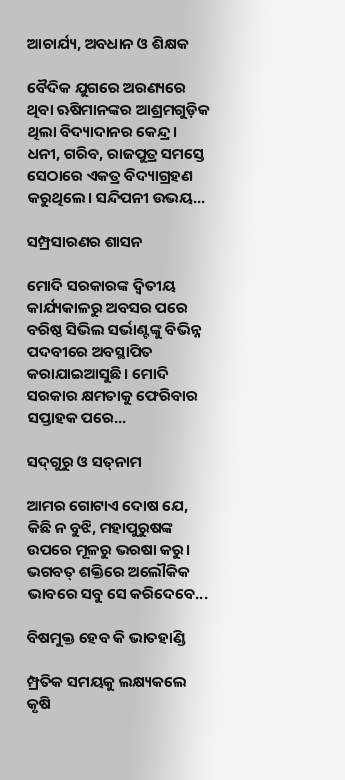ଆଚାର୍ଯ୍ୟ, ଅବଧାନ ଓ ଶିକ୍ଷକ

ବୈଦିକ ଯୁଗରେ ଅରଣ୍ୟରେ ଥିବା ଋଷିମାନଙ୍କର ଆଶ୍ରମଗୁଡ଼ିକ ଥିଲା ବିଦ୍ୟାଦାନର କେନ୍ଦ୍ର। ଧନୀ, ଗରିବ, ରାଜପୁତ୍ର ସମସ୍ତେ ସେଠାରେ ଏକତ୍ର ବିଦ୍ୟାଗ୍ରହଣ କରୁଥିଲେ। ସନ୍ଦିପନୀ ଉଭୟ...

ସମ୍ପ୍ରସାରଣର ଶାସନ

ମୋଦି ସରକାରଙ୍କ ଦ୍ୱିତୀୟ କାର୍ଯ୍ୟକାଳରୁ ଅବସର ପରେ ବରିଷ୍ଠ ସିଭିଲ ସର୍ଭାଣ୍ଟଙ୍କୁ ବିଭିନ୍ନ ପଦବୀରେ ଅବସ୍ଥାପିତ କରାଯାଇଆସୁଛି। ମୋଦି ସରକାର କ୍ଷମତାକୁ ଫେରିବାର ସପ୍ତାହକ ପରେ...

ସଦ୍‌ଗୁରୁ ଓ ସତ୍‌ନାମ

ଆମର ଗୋଟାଏ ଦୋଷ ଯେ, କିଛି ନ ବୁଝି, ମହାପୁରୁଷଙ୍କ ଉପରେ ମୂଳରୁ ଭରଷା କରୁ। ଭଗବତ୍‌ ଶକ୍ତିରେ ଅଲୌକିକ ଭାବରେ ସବୁ ସେ କରିଦେବେ...

ବିଷମୁକ୍ତ ହେବ କି ଭାତହାଣ୍ଡି

ମ୍ପ୍ରତିକ ସମୟକୁ ଲକ୍ଷ୍ୟକଲେ କୃଷି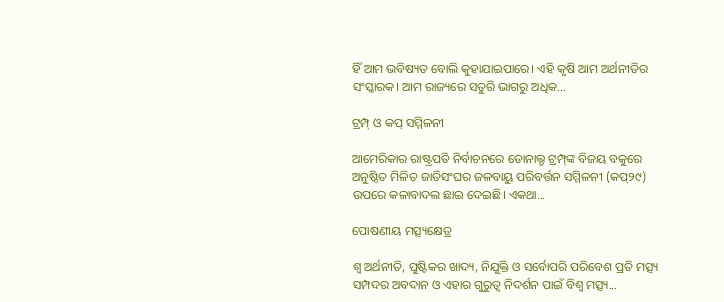ହିଁ ଆମ ଭବିଷ୍ୟତ ବୋଲି କୁହାଯାଇପାରେ। ଏହି କୃଷି ଆମ ଅର୍ଥନୀତିର ସଂସ୍କାରକ। ଆମ ରାଜ୍ୟରେ ସତୁରି ଭାଗରୁ ଅଧିକ...

ଟ୍ରମ୍ପ୍‌ ଓ କପ୍‌ ସମ୍ମିଳନୀ

ଆମେରିକାର ରାଷ୍ଟ୍ରପତି ନିର୍ବାଚନରେ ଡୋନାଲ୍ଡ ଟ୍ରମ୍ପ୍‌ଙ୍କ ବିଜୟ ବକୁରେ ଅନୁଷ୍ଠିତ ମିଳିତ ଜାତିସଂଘର ଜଳବାୟୁ ପରିବର୍ତ୍ତନ ସମ୍ମିଳନୀ (କପ୍‌୨୯) ଉପରେ କଳାବାଦଲ ଛାଇ ଦେଇଛି। ଏକଥା...

ପୋଷଣୀୟ ମତ୍ସ୍ୟକ୍ଷେତ୍ର

ଶ୍ୱ ଅର୍ଥନୀତି, ପୁଷ୍ଟିକର ଖାଦ୍ୟ, ନିଯୁକ୍ତି ଓ ସର୍ବୋପରି ପରିବେଶ ପ୍ରତି ମତ୍ସ୍ୟ ସମ୍ପଦର ଅବଦାନ ଓ ଏହାର ଗୁରୁତ୍ୱ ନିଦର୍ଶନ ପାଇଁ ବିଶ୍ୱ ମତ୍ସ୍ୟ...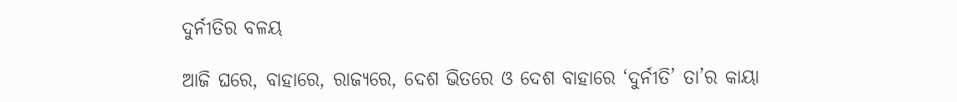ଦୁର୍ନୀତିର ବଳୟ

ଆଜି ଘରେ, ବାହାରେ, ରାଜ୍ୟରେ, ଦେଶ ଭିତରେ ଓ ଦେଶ ବାହାରେ ‘ଦୁର୍ନୀତି’ ତା’ର କାୟା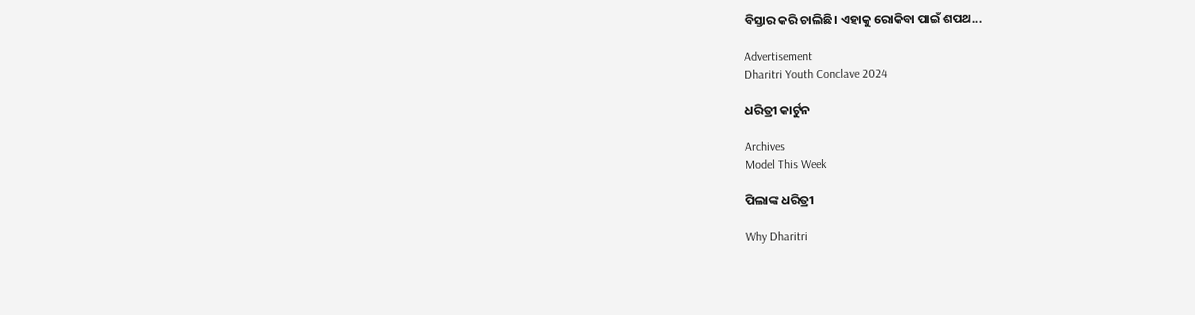ବିସ୍ତାର କରି ଚାଲିଛି। ଏହାକୁ ରୋକିବା ପାଇଁ ଶପଥ...

Advertisement
Dharitri Youth Conclave 2024

ଧରିତ୍ରୀ କାର୍ଟୁନ

Archives
Model This Week

ପିଲାଙ୍କ ଧରିତ୍ରୀ

Why Dharitri